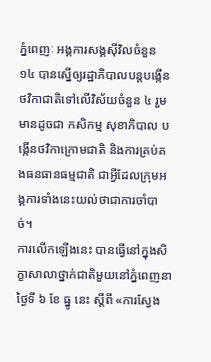ភ្នំពេញៈ អង្គការសង្គស៊ីវិលចំនួន ១៤ បានស្នើឲ្យរដ្ឋាភិបាលបន្តបង្កើនថវិកាជាតិទៅលើវិស័យចំនួន ៤ រួមមានដូចជា កសិកម្ម សុខាភិបាល បង្កើនថវិកាក្រោមជាតិ និងការគ្រប់គងធនធានធម្មជាតិ ជាអ្វីដែលក្រុមអង្គការទាំងនេះយល់ថាជាការចាំបាច់។
ការលើកឡើងនេះ បានធ្វើនៅក្នុងសិក្ខាសាលាថ្នាក់ជាតិមួយនៅភ្នំពេញនាថ្ងៃទី ៦ ខែ ធ្នូ នេះ ស្តីពី «ការស្វែង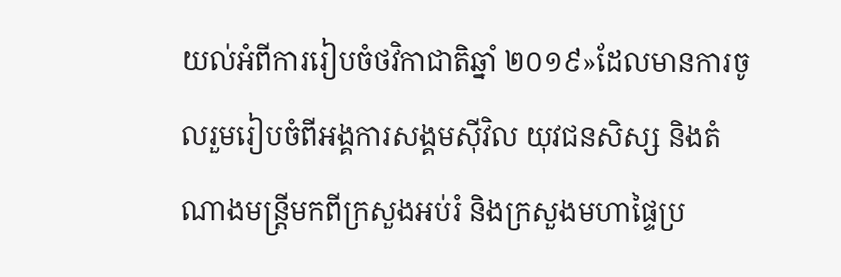យល់អំពីការរៀបចំថវិកាជាតិឆ្នាំ ២០១៩»ដែលមានការចូលរួមរៀបចំពីអង្គការសង្គមស៊ីវិល យុវជនសិស្ស និងតំណាងមន្រ្តីមកពីក្រសួងអប់រំ និងក្រសួងមហាផ្ទៃប្រ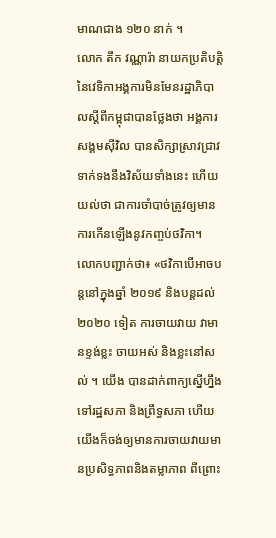មាណជាង ១២០ នាក់ ។
លោក តឹក វណ្ណារ៉ា នាយកប្រតិបត្តិនៃវេទិកាអង្គការមិនមែនរដ្ឋាភិបាលស្តីពីកម្ពុជាបានថ្លែងថា អង្គការសង្គមស៊ីវិល បានសិក្សាស្រាវជ្រាវទាក់ទងនឹងវិស័យទាំងនេះ ហើយយល់ថា ជាការចាំបាច់ត្រូវឲ្យមានការកើនឡើងនូវកញ្ចប់ថវិកា។
លោកបញ្ជាក់ថា៖ «ថវិកាបើអាចបន្តនៅក្នុងឆ្នាំ ២០១៩ និងបន្តដល់ ២០២០ ទៀត ការចាយវាយ វាមានខ្ទង់ខ្លះ ចាយអស់ និងខ្លះនៅសល់ ។ យើង បានដាក់ពាក្យស្នើហ្នឹងទៅរដ្ឋសភា និងព្រឹទ្ធសភា ហើយយើងក៏ចង់ឲ្យមានការចាយវាយមានប្រសិទ្ធភាពនិងតម្លាភាព ពីព្រោះ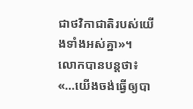ជាថវិកាជាតិរបស់យើងទាំងអស់គ្នា»។
លោកបានបន្ដថា៖ «…យើងចង់ធ្វើឲ្យបា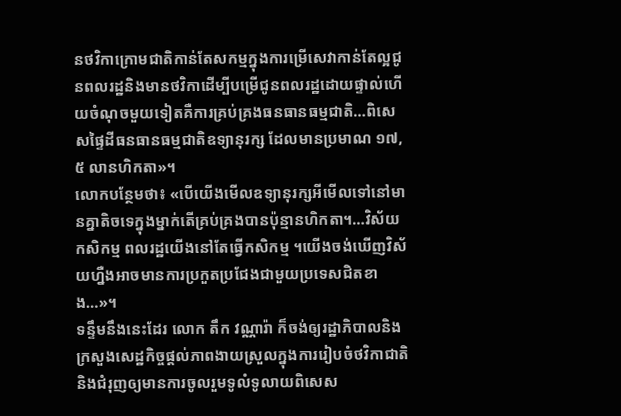នថវិកាក្រោមជាតិកាន់តែសកម្មក្នុងការម្រើសេវាកាន់តែល្អជូនពលរដ្ឋនិងមានថវិកាដើម្បីបម្រើជូនពលរដ្ឋដោយផ្ទាល់ហើយចំណុចមួយទៀតគឺការគ្រប់គ្រងធនធានធម្មជាតិ…ពិសេសផ្ទៃដីធនធានធម្មជាតិឧទ្យានុរក្ស ដែលមានប្រមាណ ១៧,៥ លានហិកតា»។
លោកបន្ថែមថា៖ «បើយើងមើលឧទ្យានុរក្សអីមើលទៅនៅមានគ្នាតិចទេក្នុងម្នាក់តើគ្រប់គ្រងបានប៉ុន្មានហិកតា។…វិស័យកសិកម្ម ពលរដ្ឋយើងនៅតែធ្វើកសិកម្ម ។យើងចង់ឃើញវិស័យហ្នឺងអាចមានការប្រកួតប្រជែងជាមួយប្រទេសជិតខាង…»។
ទន្ទឹមនឹងនេះដែរ លោក តឹក វណ្ណារ៉ា ក៏ចង់ឲ្យរដ្ឋាភិបាលនិងក្រសួងសេដ្ឋកិច្ចផ្តល់ភាពងាយស្រួលក្នុងការរៀបចំថវិកាជាតិនិងជំរុញឲ្យមានការចូលរួមទូលំទូលាយពិសេស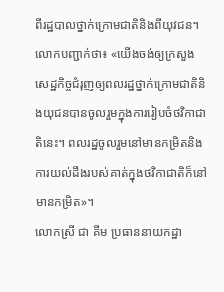ពីរដ្ឋបាលថ្នាក់ក្រោមជាតិនិងពីយុវជន។
លោកបញ្ជាក់ថា៖ «យើងចង់ឲ្យក្រសួងសេដ្ឋកិច្ចជំរុញឲ្យពលរដ្ឋថ្នាក់ក្រោមជាតិនិងយុជនបានចូលរួមក្នុងការរៀបចំថវិកាជាតិនេះ។ ពលរដ្ឋចូលរួមនៅមានកម្រិតនិងការយល់ដឹងរបស់គាត់ក្នុងថវិកាជាតិក៏នៅមានកម្រិត»។
លោកស្រី ជា គីម ប្រធាននាយកដ្ឋា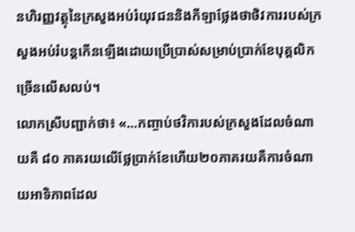នហិរញ្ញវត្ថុនៃក្រសួងអប់រំយុវជននិងកីឡាថ្លែងថាថិវការរបស់ក្រសួងអប់រំបន្តកើនឡើងដោយប្រើប្រាស់សម្រាប់ប្រាក់ខែបុគ្គលិកច្រើនលើសលប់។
លោកស្រីបញ្ជាក់ថា៖ «…កញ្ចាប់ថវិការបស់ក្រសួងដែលចំណាយគឺ ៨០ ភាគរយលើថ្លែប្រាក់ខែហើយ២០ភាគរយគឺការចំណាយអាទិភាពដែល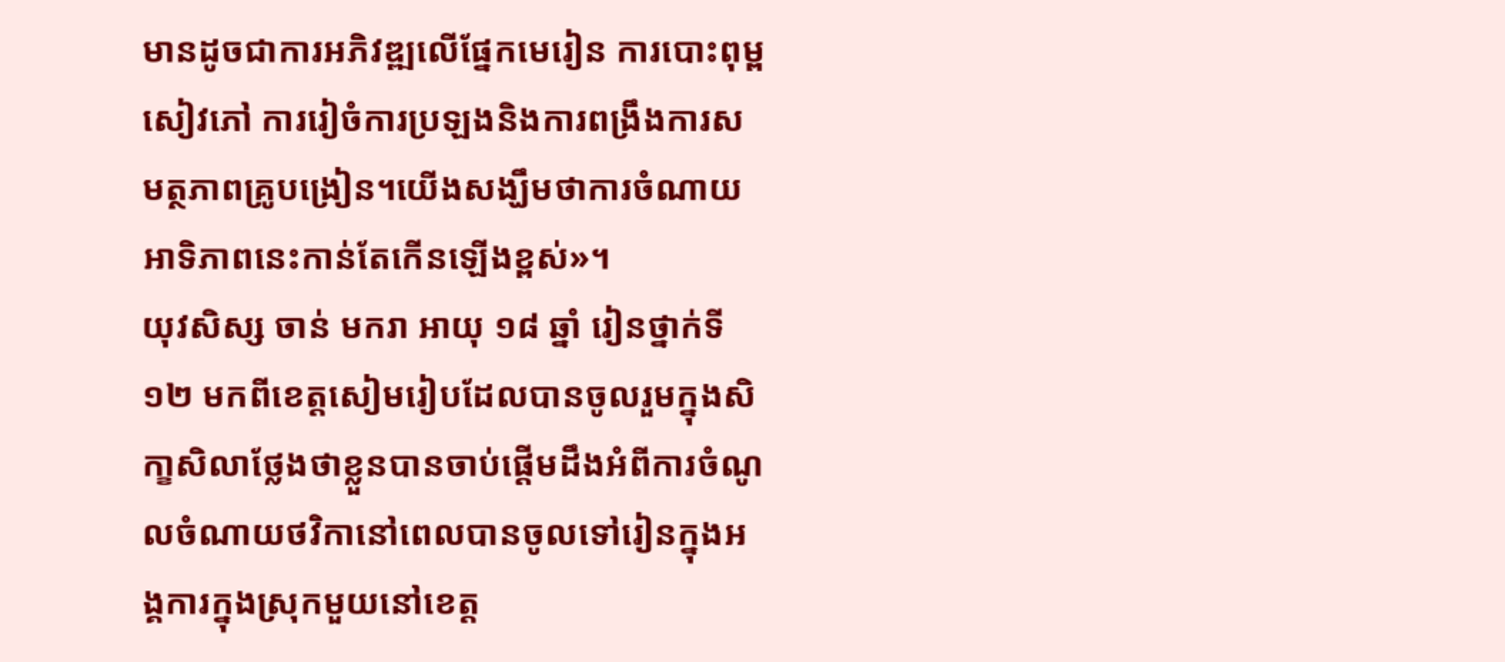មានដូចជាការអភិវឌ្ឍលើផ្នែកមេរៀន ការបោះពុម្ពសៀវភៅ ការរៀចំការប្រឡងនិងការពង្រឹងការសមត្ថភាពគ្រូបង្រៀន។យើងសង្ឃឹមថាការចំណាយអាទិភាពនេះកាន់តែកើនឡើងខ្ពស់»។
យុវសិស្ស ចាន់ មករា អាយុ ១៨ ឆ្នាំ រៀនថ្នាក់ទី ១២ មកពីខេត្តសៀមរៀបដែលបានចូលរួមក្នុងសិកា្ខសិលាថ្លែងថាខ្លួនបានចាប់ផ្តើមដឹងអំពីការចំណូលចំណាយថវិកានៅពេលបានចូលទៅរៀនក្នុងអង្គការក្នុងស្រុកមួយនៅខេត្ត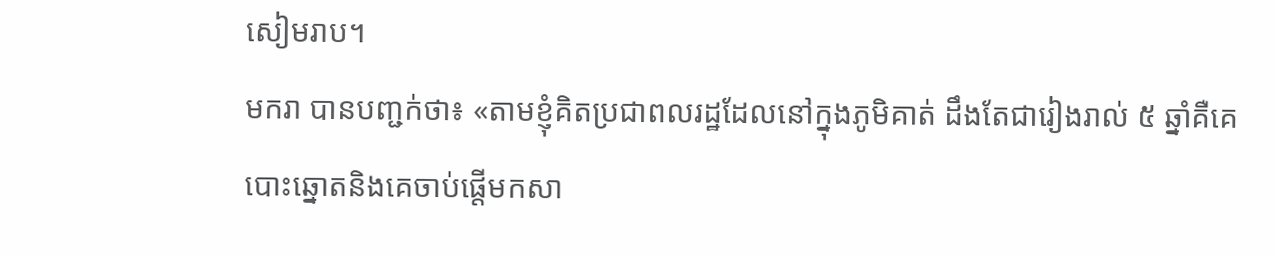សៀមរាប។
មករា បានបញ្ជក់ថា៖ «តាមខ្ញុំគិតប្រជាពលរដ្ឋដែលនៅក្នុងភូមិគាត់ ដឹងតែជារៀងរាល់ ៥ ឆ្នាំគឺគេបោះឆ្នោតនិងគេចាប់ផ្តើមកសា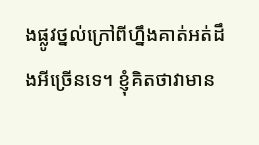ងផ្លូវថ្នល់ក្រៅពីហ្នឹងគាត់អត់ដឹងអីច្រើនទេ។ ខ្ញុំគិតថាវាមាន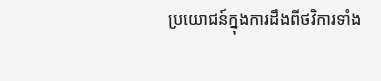ប្រយោជន៍ក្នុងការដឹងពីថវិការទាំង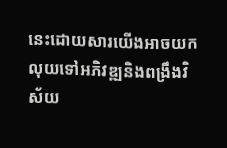នេះដោយសារយើងអាចយកលុយទៅអភិវឌ្ឍនិងពង្រឹងវិស័យ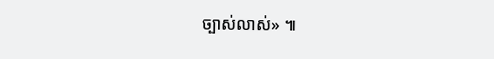ច្បាស់លាស់» ៕